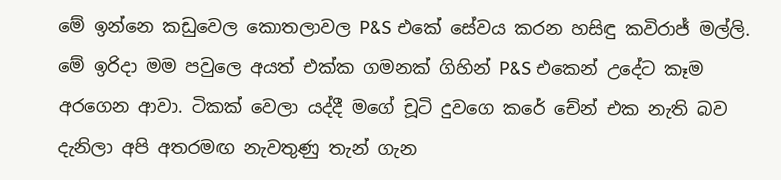මේ ඉන්නෙ කඩුවෙල කොතලාවල P&S එකේ සේවය කරන හසිඳු කවිරාජ් මල්ලි. මේ ඉරිදා මම පවුලෙ අයත් එක්ක ගමනක් ගිහින් P&S එකෙන් උදේට කෑම අරගෙන ආවා. ටිකක් වෙලා යද්දී මගේ චූටි දුවගෙ කරේ චේන් එක නැති බව දැනිලා අපි අතරමඟ නැවතුණු තැන් ගැන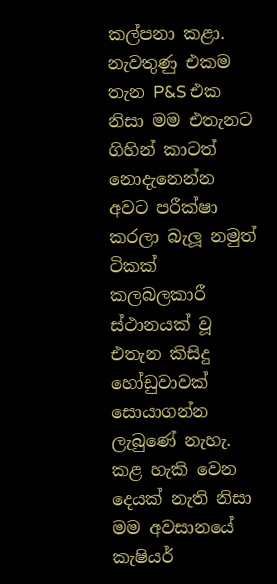කල්පනා කළා. නැවතුණු එකම තැන P&S එක නිසා මම එතැනට ගිහින් කාටත් නොදැනෙන්න අවට පරීක්ෂා කරලා බැලූ නමුත් ටිකක් කලබලකාරී ස්ථානයක් වූ එතැන කිසිදු හෝඩුවාවක් සොයාගන්න ලැබුණේ නැහැ. කළ හැකි වෙන දෙයක් නැති නිසා මම අවසානයේ කැෂියර්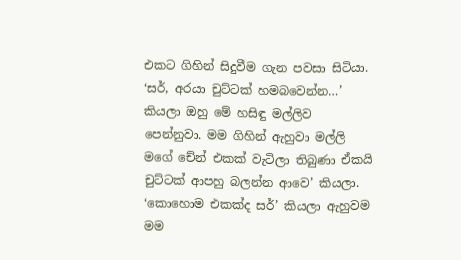එකට ගිහින් සිදුවීම ගැන පවසා සිටියා.
‘සර්, අරයා චුට්ටක් හමබවෙන්න…’ කියලා ඔහු මේ හසිඳු මල්ලිව පෙන්නුවා. මම ගිහින් ඇහුවා මල්ලි මගේ චේන් එකක් වැටිලා තිබුණා ඒකයි චුට්ටක් ආපහු බලන්න ආවෙ’ කියලා. ‘කොහොම එකක්ද සර්’ කියලා ඇහුවම මම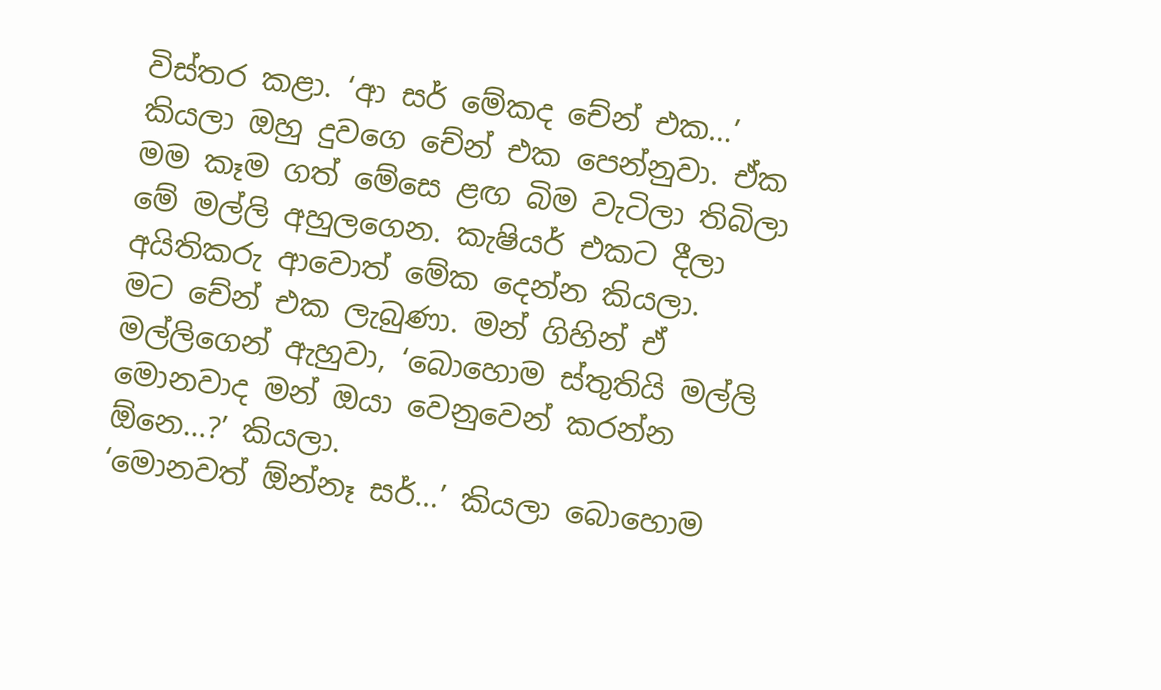විස්තර කළා. ‘ආ සර් මේකද චේන් එක…’ කියලා ඔහු දුවගෙ චේන් එක පෙන්නුවා. ඒක මම කෑම ගත් මේසෙ ළඟ බිම වැටිලා තිබිලා මේ මල්ලි අහුලගෙන. කැෂියර් එකට දීලා අයිතිකරු ආවොත් මේක දෙන්න කියලා.
මට චේන් එක ලැබුණා. මන් ගිහින් ඒ මල්ලිගෙන් ඇහුවා, ‘බොහොම ස්තුතියි මල්ලි මොනවාද මන් ඔයා වෙනුවෙන් කරන්න ඕනෙ…?’ කියලා.
‘මොනවත් ඕන්නෑ සර්…’ කියලා බොහොම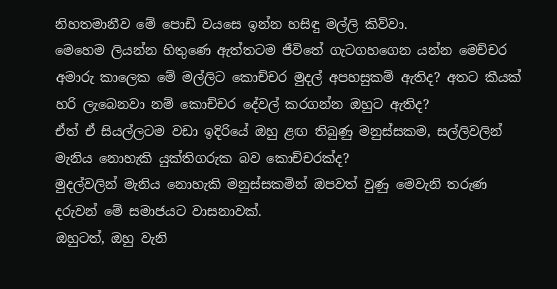නිහතමානීව මේ පොඩි වයසෙ ඉන්න හසිඳු මල්ලි කිව්වා.
මෙහෙම ලියන්න හිතුණෙ ඇත්තටම ජීවිතේ ගැටගහගෙන යන්න මෙච්චර අමාරු කාලෙක මේ මල්ලිට කොච්චර මුදල් අපහසුකම් ඇතිද? අතට කීයක් හරි ලැබෙනවා නම් කොච්චර දේවල් කරගන්න ඔහුට ඇතිද?
ඒත් ඒ සියල්ලටම වඩා ඉදිරියේ ඔහු ළඟ තිබුණු මනුස්සකම, සල්ලිවලින් මැනිය නොහැකි යුක්තිගරුක බව කොච්චරක්ද?
මුදල්වලින් මැනිය නොහැකි මනුස්සකමින් ඔපවත් වුණු මෙවැනි තරුණ දරුවන් මේ සමාජයට වාසනාවක්.
ඔහුටත්, ඔහු වැනි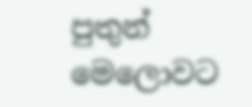පුතුන් මෙලොවට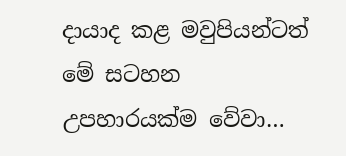දායාද කළ මවුපියන්ටත් මේ සටහන උපහාරයක්ම වේවා…